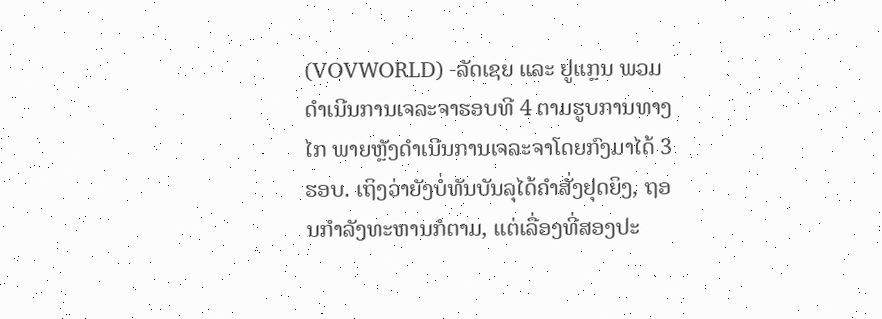(VOVWORLD) -ລັດເຊຍ ແລະ ຢູແກຼນ ພວມດຳເນີນການເຈລະຈາຮອບທີ 4 ຕາມຮູບການທາງໄກ ພາຍຫຼັງດຳເນີນການເຈລະຈາໂດຍກົງມາໄດ້ 3 ຮອບ. ເຖິງວ່າຍັງບໍ່ທັນບັນລຸໄດ້ຄຳສັ່ງຢຸດຍິງ, ຖອນກຳລັງທະຫານກໍຕາມ, ແຕ່ເລື່ອງທີ່ສອງປະ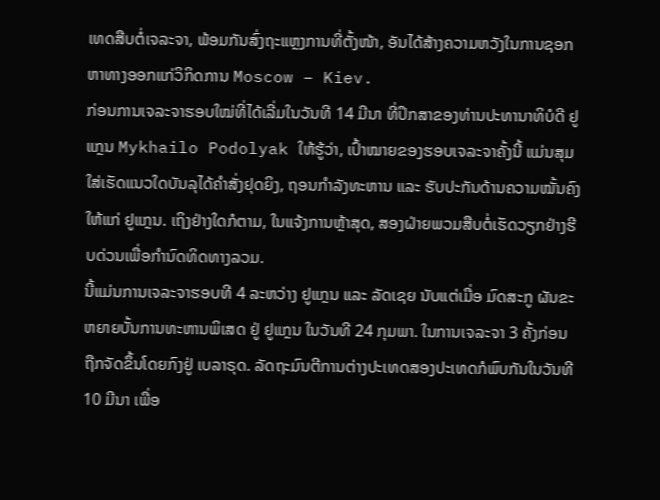ເທດສືບຕໍ່ເຈລະຈາ, ພ້ອມກັນສົ່ງຖະແຫຼງການທີ່ຕັ້ງໜ້າ, ອັນໄດ້ສ້າງຄວາມຫວັງໃນການຊອກຫາທາງອອກແກ່ວິກິດການ Moscow – Kiev.
ກ່ອນການເຈລະຈາຮອບໃໝ່ທີ່ໄດ້ເລີ່ມໃນວັນທີ 14 ມີນາ ທີ່ປຶກສາຂອງທ່ານປະທານາທິບໍດີ ຢູແກຼນ Mykhailo Podolyak ໃຫ້ຮູ້ວ່າ, ເປົ້າໝາຍຂອງຮອບເຈລະຈາຄັ້ງນີ້ ແມ່ນສຸມໃສ່ເຮັດແນວໃດບັນລຸໄດ້ຄຳສັ່ງຢຸດຍິງ, ຖອນກຳລັງທະຫານ ແລະ ຮັບປະກັນດ້ານຄວາມໝັ້ນຄົງໃຫ້ແກ່ ຢູແກຼນ. ເຖິງຢ່າງໃດກໍຕາມ, ໃນແຈ້ງການຫຼ້າສຸດ, ສອງຝ່າຍພວມສືບຕໍ່ເຮັດວຽກຢ່າງຮີບດ່ວນເພື່ອກຳນົດທິດທາງລວມ.
ນີ້ແມ່ນການເຈລະຈາຮອບທີ 4 ລະຫວ່າງ ຢູແກຼນ ແລະ ລັດເຊຍ ນັບແຕ່ເມື່ອ ມົດສະກູ ຜັນຂະຫຍາຍບັ້ນການທະຫານພິເສດ ຢູ່ ຢູແກຼນ ໃນວັນທີ 24 ກຸມພາ. ໃນການເຈລະຈາ 3 ຄັ້ງກ່ອນ ຖືກຈັດຂຶ້ນໂດຍກົງຢູ່ ເບລາຣຸດ. ລັດຖະມົນຕີການຕ່າງປະເທດສອງປະເທດກໍພົບກັນໃນວັນທີ 10 ມີນາ ເພື່ອ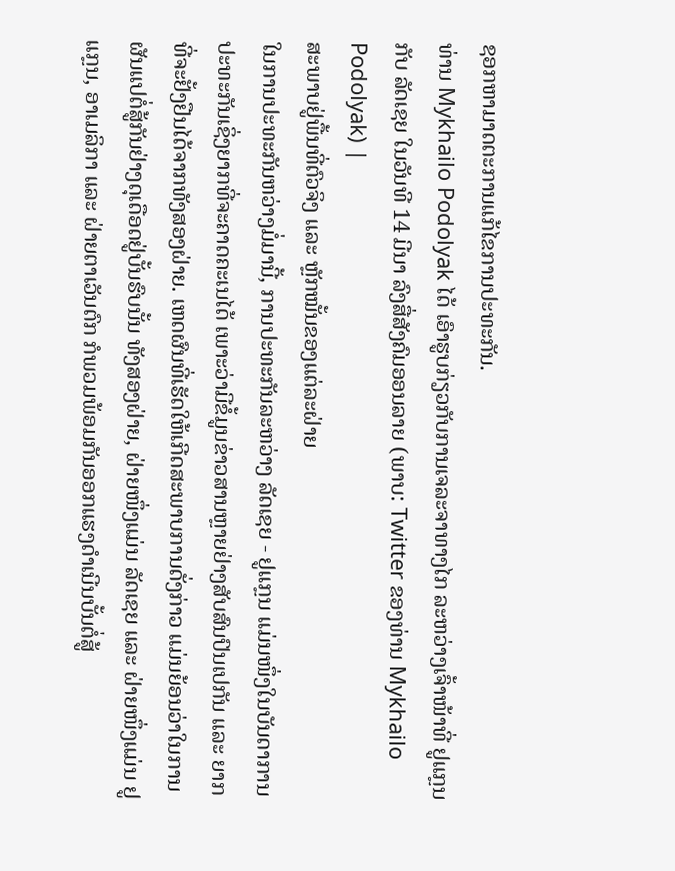ຊອກຫາມາດຕະການແກ້ໄຂການປະທະກັນ.
ທ່ານ Mykhailo Podolyak ໄດ້ ເອົາຮູບກ່ຽວກັບການເຈລະຈາທາງໄກ ລະຫວ່າງເຈົ້າໜ້າທີ່ ຢູແກຼນ ກັບ ລັດເຊຍ ໃນວັນທີ 14 ມີນາ ລົງສື່ສັງຄົມອອນລາຍ (ພາບ: Twitter ຂອງທ່ານ Mykhailo Podolyak) |
ສະພາບຢູ່ພື້ນທີ່ຕົວຈິງ ແລະ ຫຼັກໝັ້ນຂອງແຕ່ລະຝ່າຍ
ໃນການປະທະກັນຫວ່າງມໍ່ມານີ້, ການປະທະກັນລະຫວ່າງ ລັດເຊຍ - ຢູແກຼນ ແມ່ນໜຶ່ງໃນບັນດາການປະທະກັນເຊິ່ງຍາກທີ່ຈະຄາດຄະເນໄດ້ ເພາະວ່າມີຂໍ້ມູນຂ່າວສານຫຼາຍຢ່າງສັບສົນປົນເປກັນ ແລະ ຍາກທີ່ຈະຢັ້ງຢືນໄດ້ຈາກທັງສອງຝ່າຍ. ເຫດຜົນທີ່ເຮັດໃຫ້ເກີດສະພາບການດັ່ງກ່າວ ແມ່ນຍ້ອນວ່າໃນການຜັນແປຕໍ່ສູ້ກັນຢ່າງດຸເດືອດຢູ່ບັ້ນຮົບນັ້ນ ທັງສອງຝ່າຍ, ຝ່າຍໜຶ່ງແມ່ນ ລັດເຊຍ ແລະ ຝ່າຍໜຶ່ງແມ່ນ ຢູແກຼນ, ອາເມລິກາ ແລະ ຝ່າຍຕາເວັນຕົກ ກໍພວມພ້ອມກັນອອກແຮງດຳເນີນບັ້ນຕໍ່ສູ້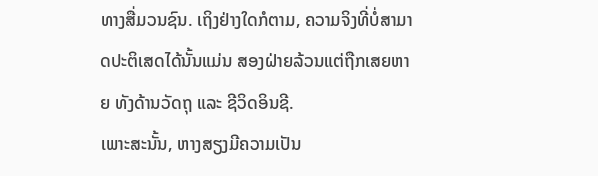ທາງສື່ມວນຊົນ. ເຖິງຢ່າງໃດກໍຕາມ, ຄວາມຈິງທີ່ບໍ່ສາມາດປະຕິເສດໄດ້ນັ້ນແມ່ນ ສອງຝ່າຍລ້ວນແຕ່ຖືກເສຍຫາຍ ທັງດ້ານວັດຖຸ ແລະ ຊີວິດອິນຊີ.
ເພາະສະນັ້ນ, ຫາງສຽງມີຄວາມເປັນ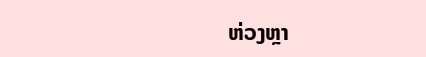ຫ່ວງຫຼາ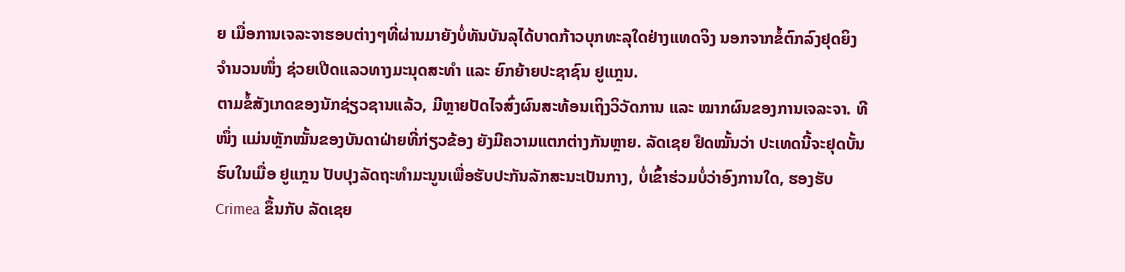ຍ ເມື່ອການເຈລະຈາຮອບຕ່າງໆທີ່ຜ່ານມາຍັງບໍ່ທັນບັນລຸໄດ້ບາດກ້າວບຸກທະລຸໃດຢ່າງແທດຈິງ ນອກຈາກຂໍ້ຕົກລົງຢຸດຍິງຈຳນວນໜຶ່ງ ຊ່ວຍເປີດແລວທາງມະນຸດສະທຳ ແລະ ຍົກຍ້າຍປະຊາຊົນ ຢູແກຼນ.
ຕາມຂໍ້ສັງເກດຂອງນັກຊ່ຽວຊານແລ້ວ, ມີຫຼາຍປັດໄຈສົ່ງຜົນສະທ້ອນເຖິງວິວັດການ ແລະ ໝາກຜົນຂອງການເຈລະຈາ. ທີໜຶ່ງ ແມ່ນຫຼັກໝັ້ນຂອງບັນດາຝ່າຍທີ່ກ່ຽວຂ້ອງ ຍັງມີຄວາມແຕກຕ່າງກັນຫຼາຍ. ລັດເຊຍ ຢຶດໝັ້ນວ່າ ປະເທດນີ້ຈະຢຸດບັ້ນຮົບໃນເມື່ອ ຢູແກຼນ ປັບປຸງລັດຖະທຳມະນູນເພື່ອຮັບປະກັນລັກສະນະເປັນກາງ, ບໍ່ເຂົ້າຮ່ວມບໍ່ວ່າອົງການໃດ, ຮອງຮັບ Crimea ຂຶ້ນກັບ ລັດເຊຍ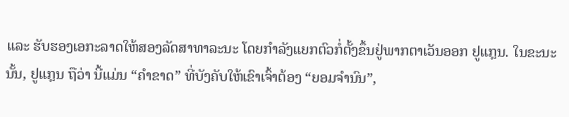ແລະ ຮັບຮອງເອກະລາດໃຫ້ສອງລັດສາທາລະນະ ໂດຍກຳລັງແຍກຕົວກໍ່ຕັ້ງຂຶ້ນຢູ່ພາກຕາເວັນອອກ ຢູແກຼນ. ໃນຂະນະນັ້ນ, ຢູແກຼນ ຖືວ່າ ນີ້ແມ່ນ “ຄຳຂາດ” ທີ່ບັງຄັບໃຫ້ເຂົາເຈົ້າຕ້ອງ “ຍອມຈຳນົນ”,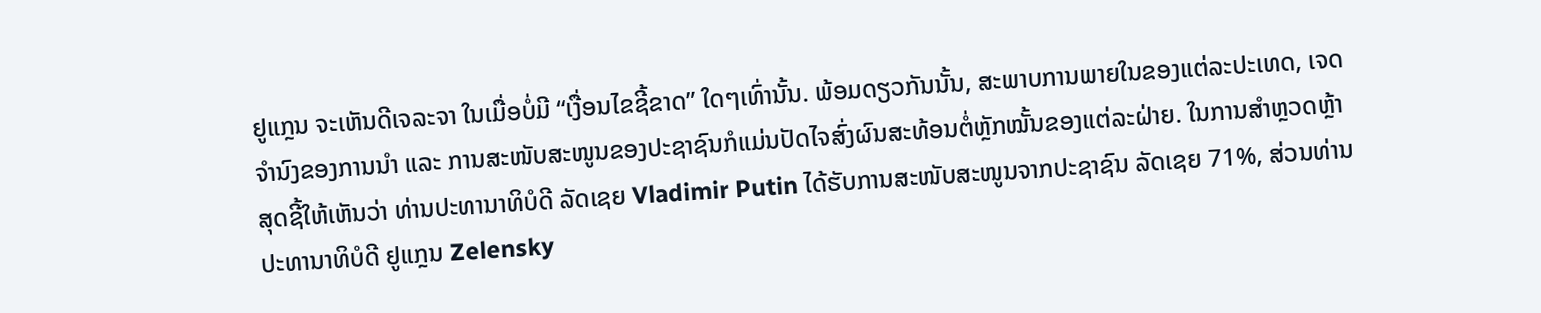ຢູແກຼນ ຈະເຫັນດີເຈລະຈາ ໃນເມື່ອບໍ່ມີ “ເງື່ອນໄຂຊີ້ຂາດ” ໃດໆເທົ່ານັ້ນ. ພ້ອມດຽວກັນນັ້ນ, ສະພາບການພາຍໃນຂອງແຕ່ລະປະເທດ, ເຈດຈຳນົງຂອງການນຳ ແລະ ການສະໜັບສະໜູນຂອງປະຊາຊົນກໍແມ່ນປັດໄຈສົ່ງຜົນສະທ້ອນຕໍ່ຫຼັກໝັ້ນຂອງແຕ່ລະຝ່າຍ. ໃນການສຳຫຼວດຫຼ້າສຸດຊີ້ໃຫ້ເຫັນວ່າ ທ່ານປະທານາທິບໍດີ ລັດເຊຍ Vladimir Putin ໄດ້ຮັບການສະໜັບສະໜູນຈາກປະຊາຊົນ ລັດເຊຍ 71%, ສ່ວນທ່ານປະທານາທິບໍດີ ຢູແກຼນ Zelensky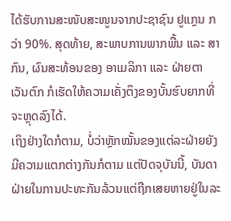ໄດ້ຮັບການສະໜັບສະໜູນຈາກປະຊາຊົນ ຢູແກຼນ ກວ່າ 90%. ສຸດທ້າຍ, ສະພາບການພາກພື້ນ ແລະ ສາກົນ, ຜົນສະທ້ອນຂອງ ອາເມລິກາ ແລະ ຝ່າຍຕາເວັນຕົກ ກໍເຮັດໃຫ້ຄວາມເຄັ່ງຕຶງຂອງບັ້ນຮົບຍາກທີ່ຈະຫຼຸດລົງໄດ້.
ເຖິງຢ່າງໃດກໍຕາມ, ບໍ່ວ່າຫຼັກໝັ້ນຂອງແຕ່ລະຝ່າຍຍັງມີຄວາມແຕກຕ່າງກັນກໍຕາມ ແຕ່ປັດຈຸບັນນີ້, ບັນດາຝ່າຍໃນການປະທະກັນລ້ວນແຕ່ຖືກເສຍຫາຍຢູ່ໃນລະ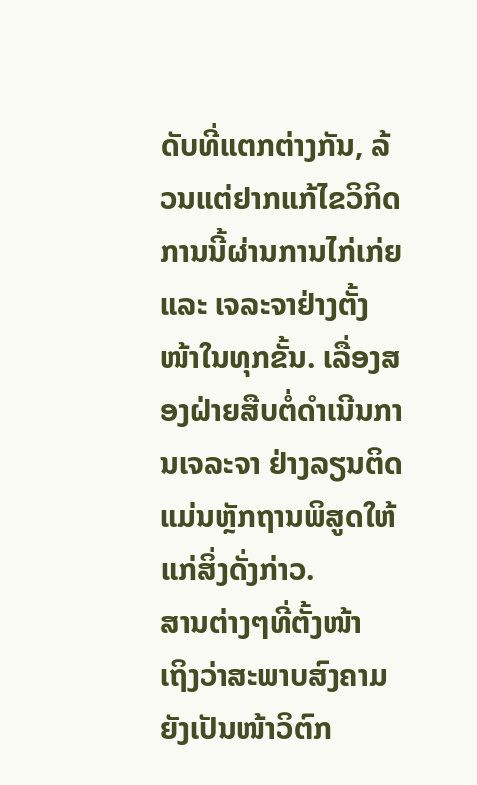ດັບທີ່ແຕກຕ່າງກັນ, ລ້ວນແຕ່ຢາກແກ້ໄຂວິກິດການນີ້ຜ່ານການໄກ່ເກ່ຍ ແລະ ເຈລະຈາຢ່າງຕັ້ງໜ້າໃນທຸກຂັ້ນ. ເລື່ອງສອງຝ່າຍສືບຕໍ່ດຳເນີນການເຈລະຈາ ຢ່າງລຽນຕິດແມ່ນຫຼັກຖານພິສູດໃຫ້ແກ່ສິ່ງດັ່ງກ່າວ.
ສານຕ່າງໆທີ່ຕັ້ງໜ້າ
ເຖິງວ່າສະພາບສົງຄາມຍັງເປັນໜ້າວິຕົກ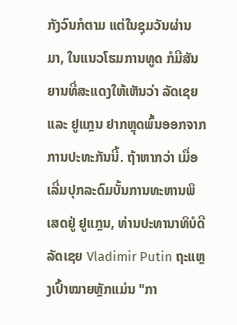ກັງວົນກໍຕາມ ແຕ່ໃນຊຸມວັນຜ່ານມາ, ໃນແນວໂຮມການທູດ ກໍມີສັນຍານທີ່ສະແດງໃຫ້ເຫັນວ່າ ລັດເຊຍ ແລະ ຢູແກຼນ ຢາກຫຼຸດພົ້ນອອກຈາກການປະທະກັນນີ້. ຖ້າຫາກວ່າ ເມື່ອເລີ່ມປຸກລະດົມບັ້ນການທະຫານພິເສດຢູ່ ຢູແກຼນ, ທ່ານປະທານາທິບໍດີ ລັດເຊຍ Vladimir Putin ຖະແຫຼງເປົ້າໝາຍຫຼັກແມ່ນ "ກາ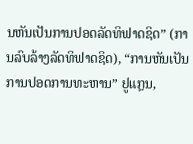ນຫັນເປັນການປອດລັດທິຟາດຊິດ” (ການລົບລ້າງລັດທິຟາດຊິດ), “ການຫັນເປັນການປອດການທະຫານ” ຢູແກຼນ,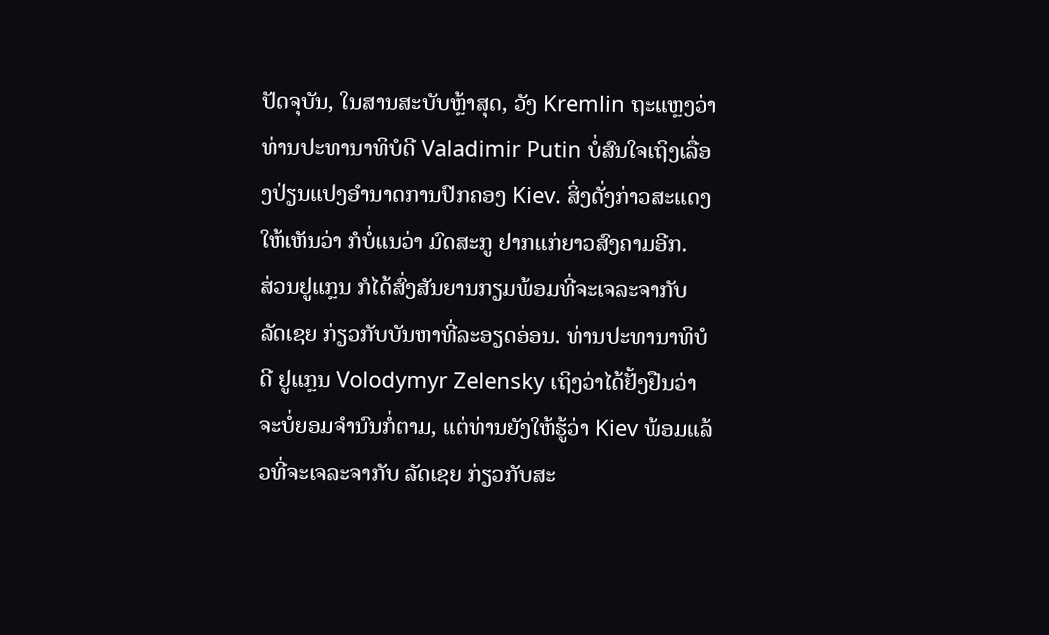ປັດຈຸບັນ, ໃນສານສະບັບຫຼ້າສຸດ, ວັງ Kremlin ຖະແຫຼງວ່າ ທ່ານປະທານາທິບໍດີ Valadimir Putin ບໍ່ສົນໃຈເຖິງເລື່ອງປ່ຽນແປງອຳນາດການປົກຄອງ Kiev. ສິ່ງດັ່ງກ່າວສະແດງໃຫ້ເຫັນວ່າ ກໍບໍ່ແນວ່າ ມົດສະກູ ຢາກແກ່ຍາວສົງຄາມອີກ.
ສ່ວນຢູແກຼນ ກໍໄດ້ສົ່ງສັນຍານກຽມພ້ອມທີ່ຈະເຈລະຈາກັບ ລັດເຊຍ ກ່ຽວກັບບັນຫາທີ່ລະອຽດອ່ອນ. ທ່ານປະທານາທິບໍດີ ຢູແກຼນ Volodymyr Zelensky ເຖິງວ່າໄດ້ຢັ້ງຢືນວ່າ ຈະບໍ່ຍອມຈຳນົນກໍ່ຕາມ, ແຕ່ທ່ານຍັງໃຫ້ຮູ້ວ່າ Kiev ພ້ອມແລ້ວທີ່ຈະເຈລະຈາກັບ ລັດເຊຍ ກ່ຽວກັບສະ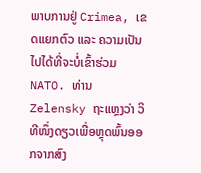ພາບການຢູ່ Crimea, ເຂດແຍກຕົວ ແລະ ຄວາມເປັນໄປໄດ້ທີ່ຈະບໍ່ເຂົ້າຮ່ວມ NATO. ທ່ານ Zelensky ຖະແຫຼງວ່າ ວິທີໜຶ່ງດຽວເພື່ອຫຼຸດພົ້ນອອກຈາກສົງ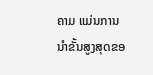ຄາມ ແມ່ນການນຳຂັ້ນສູງສຸດຂອ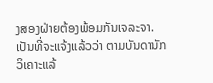ງສອງຝ່າຍຕ້ອງພ້ອມກັນເຈລະຈາ.
ເປັນທີ່ຈະແຈ້ງແລ້ວວ່າ ຕາມບັນດານັກວິເຄາະແລ້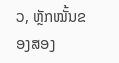ວ, ຫຼັກໝັ້ນຂອງສອງ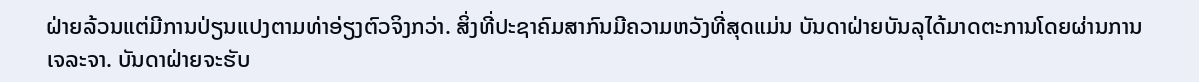ຝ່າຍລ້ວນແຕ່ມີການປ່ຽນແປງຕາມທ່າອ່ຽງຕົວຈິງກວ່າ. ສິ່ງທີ່ປະຊາຄົມສາກົນມີຄວາມຫວັງທີ່ສຸດແມ່ນ ບັນດາຝ່າຍບັນລຸໄດ້ມາດຕະການໂດຍຜ່ານການເຈລະຈາ. ບັນດາຝ່າຍຈະຮັບ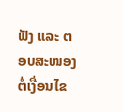ຟັງ ແລະ ຕອບສະໜອງຕໍ່ເງື່ອນໄຂ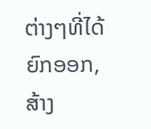ຕ່າງໆທີ່ໄດ້ຍົກອອກ, ສ້າງ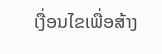ເງື່ອນໄຂເພື່ອສ້າງ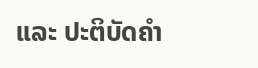ແລະ ປະຕິບັດຄຳ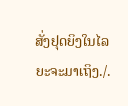ສັ່ງຢຸດຍິງໃນໄລຍະຈະມາເຖິງ./.